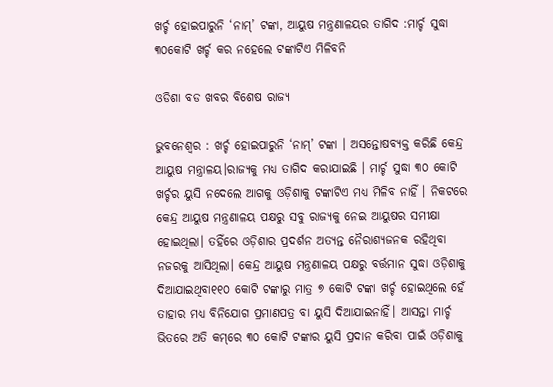ଖର୍ଚ୍ଚ ହୋଇପାରୁନି ‘ନାମ୍’ ଟଙ୍କା, ଆୟୁଷ ମନ୍ତ୍ରଣାଳୟର ତାଗିଦ :ମାର୍ଚ୍ଚ ସୁଦ୍ଧା ୩୦କୋଟି ଖର୍ଚ୍ଚ କର ନହେଲେ ଟଙ୍କାଟିଏ ମିଳିବନି

ଓଡିଶା ବଡ ଖବର ବିଶେଷ ରାଜ୍ୟ

ଭୁବନେଶ୍ବର : ଖର୍ଚ୍ଚ ହୋଇପାରୁନି ‘ନାମ୍’ ଟଙ୍କା । ଅସନ୍ତୋଷବ୍ୟକ୍ତ କରିଛି କେନ୍ଦ୍ର ଆୟୁଷ ମନ୍ତ୍ରାଳୟ।ରାଜ୍ୟକୁ ମଧ୍ୟ ତାଗିଦ କରାଯାଇଛି । ମାର୍ଚ୍ଚ ସୁଦ୍ଧା ୩୦ କୋଟି ଖର୍ଚ୍ଚର ୟୁସି ନଦେଲେ ଆଗକୁ ଓଡ଼ିଶାକୁ ଟଙ୍କାଟିଏ ମଧ୍ୟ ମିଳିବ ନାହିଁ । ନିକଟରେ କେନ୍ଦ୍ର ଆୟୁଷ ମନ୍ତ୍ରଣାଳୟ ପକ୍ଷରୁ ସବୁ ରାଜ୍ୟକୁ ନେଇ ଆୟୁଷର ସମୀକ୍ଷା ହୋଇଥିଲା। ତହିଁରେ ଓଡ଼ିଶାର ପ୍ରଦର୍ଶନ ଅତ୍ୟନ୍ତ ନୈରାଶ୍ୟଜନକ ରହିଥିବା ନଜରକୁ ଆସିଥିଲା। କେନ୍ଦ୍ର ଆୟୁଷ ମନ୍ତ୍ରଣାଳୟ ପକ୍ଷରୁ ବର୍ତ୍ତମାନ ସୁଦ୍ଧା ଓଡ଼ିଶାକୁ ଦିଆଯାଇଥିବା୧୧୦ କୋଟି ଟଙ୍କାରୁ ମାତ୍ର ୭ କୋଟି ଟଙ୍କା ଖର୍ଚ୍ଚ ହୋଇଥିଲେ ହେଁ ତାହାର ମଧ୍ୟ ବିନିଯୋଗ ପ୍ରମାଣପତ୍ର ବା ୟୁସି ଦିଆଯାଇନାହିଁ। ଆସନ୍ତା ମାର୍ଚ୍ଚ ଭିତରେ ଅତି କମ୍‌ରେ ୩୦ କୋଟି ଟଙ୍କାର ୟୁସି ପ୍ରଦାନ କରିବା ପାଇଁ ଓଡ଼ିଶାକୁ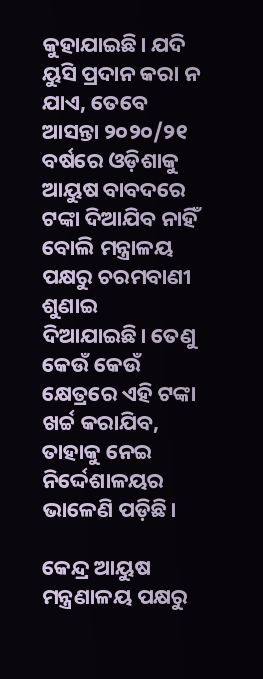କୁହାଯାଇଛି। ଯଦି ୟୁସି ପ୍ରଦାନ କରା ନ ଯାଏ, ତେବେ ଆସନ୍ତା ୨୦୨୦/୨୧ ବର୍ଷରେ ଓଡ଼ିଶାକୁ ଆୟୁଷ ବାବଦରେ ଟଙ୍କା ଦିଆଯିବ ନାହିଁ ବୋଲି ମନ୍ତ୍ରାଳୟ ପକ୍ଷରୁ ଚରମବାଣୀ ଶୁଣାଇ ଦିଆଯାଇଛି। ତେଣୁ କେଉଁ କେଉଁ କ୍ଷେତ୍ରରେ ଏହି ଟଙ୍କା ଖର୍ଚ୍ଚ କରାଯିବ, ତାହାକୁ ନେଇ ନିର୍ଦ୍ଦେଶାଳୟର ଭାଳେଣି ପଡ଼ିଛି।

କେନ୍ଦ୍ର ଆୟୁଷ ମନ୍ତ୍ରଣାଳୟ ପକ୍ଷରୁ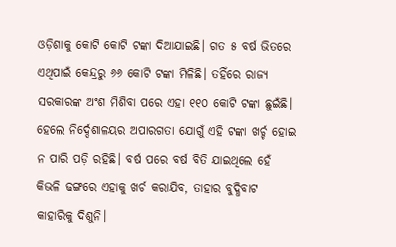ଓଡ଼ିଶାକୁ କୋଟି କୋଟି ଟଙ୍କା ଦିଆଯାଇଛି। ଗତ ୫ ବର୍ଷ ଭିତରେ ଏଥିପାଇଁ କେନ୍ଦ୍ରରୁ ୬୬ କୋଟି ଟଙ୍କା ମିଳିଛି। ତହିଁରେ ରାଜ୍ୟ ସରକାରଙ୍କ ଅଂଶ ମିଶିବା ପରେ ଏହା ୧୧୦ କୋଟି ଟଙ୍କା ଛୁଇଁଛି। ହେଲେ ନିର୍ଦ୍ଦେଶାଳୟର ଅପାରଗତା ଯୋଗୁଁ ଏହି ଟଙ୍କା ଖର୍ଚ୍ଚ ହୋଇ ନ ପାରି ପଡ଼ି ରହିଛି। ବର୍ଷ ପରେ ବର୍ଷ ବିତି ଯାଇଥିଲେ ହେଁ କିଭଳି ଢଙ୍ଗରେ ଏହାକୁ ଖର୍ଚ କରାଯିବ, ତାହାର ବୁଦ୍ଧିବାଟ କାହାରିକୁ ଦିଶୁନି।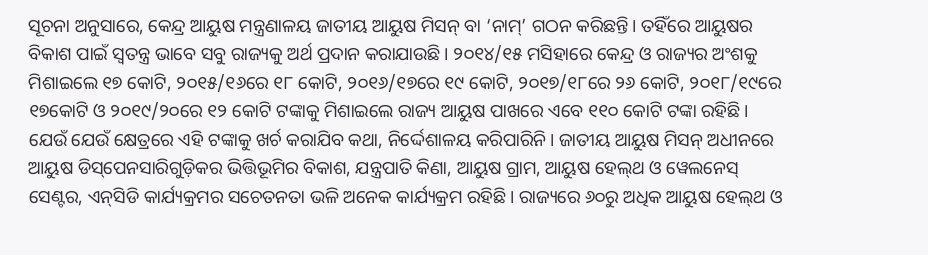ସୂଚନା ଅନୁସାରେ, କେନ୍ଦ୍ର ଆୟୁଷ ମନ୍ତ୍ରଣାଳୟ ଜାତୀୟ ଆୟୁଷ ମିସନ୍ ବା ‘ନାମ୍’ ଗଠନ କରିଛନ୍ତି। ତହିଁରେ ଆୟୁଷର ବିକାଶ ପାଇଁ ସ୍ବତନ୍ତ୍ର ଭାବେ ସବୁ ରାଜ୍ୟକୁ ଅର୍ଥ ପ୍ରଦାନ କରାଯାଉଛି। ୨୦୧୪/୧୫ ମସିହାରେ କେନ୍ଦ୍ର ଓ ରାଜ୍ୟର ଅଂଶକୁ ମିଶାଇଲେ ୧୭ କୋଟି, ୨୦୧୫/୧୬ରେ ୧୮ କୋଟି, ୨୦୧୬/୧୭ରେ ୧୯ କୋଟି, ୨୦୧୭/୧୮ରେ ୨୬ କୋଟି, ୨୦୧୮/୧୯ରେ ୧୭କୋଟି ଓ ୨୦୧୯/୨୦ରେ ୧୨ କୋଟି ଟଙ୍କାକୁ ମିଶାଇଲେ ରାଜ୍ୟ ଆୟୁଷ ପାଖରେ ଏବେ ୧୧୦ କୋଟି ଟଙ୍କା ରହିଛି। ଯେଉଁ‌ ଯେଉଁ କ୍ଷେତ୍ରରେ ଏହି ଟଙ୍କାକୁ ଖର୍ଚ କରାଯିବ କଥା, ନିର୍ଦ୍ଦେଶାଳୟ କରିପାରିନି। ଜାତୀୟ ଆୟୁଷ ମିସନ୍ ଅଧୀନରେ ଆୟୁଷ ଡିସ୍‌ପେନସାରିଗୁଡ଼ିକର ଭିତ୍ତିଭୂମିର ବିକାଶ, ଯନ୍ତ୍ରପାତି କିଣା, ଆୟୁଷ ଗ୍ରାମ, ଆୟୁଷ ହେଲ୍‌ଥ ଓ ୱେଲନେସ୍ ସେଣ୍ଟର, ଏନ୍‌ସିଡି କାର୍ଯ୍ୟକ୍ରମର ସଚେତନତା ଭଳି ଅନେକ କାର୍ଯ୍ୟକ୍ରମ ରହିଛି। ରାଜ୍ୟରେ ୬୦ରୁ ଅଧିକ ଆୟୁଷ ହେଲ୍‌ଥ ଓ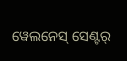ୱେଲ‌ନେସ୍‌ ସେଣ୍ଟର୍‌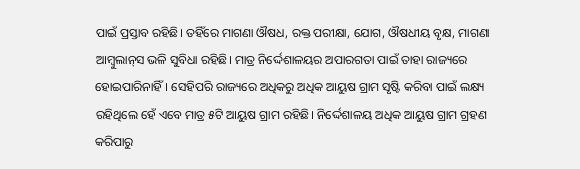ପାଇଁ ପ୍ରସ୍ତାବ ରହିଛି। ତହିଁରେ ମାଗଣା ଔଷଧ, ରକ୍ତ ପରୀକ୍ଷା, ଯୋଗ, ଔଷଧୀୟ ବୃକ୍ଷ, ମାଗଣା ଆମ୍ବୁଲାନ୍‌ସ ଭଳି ସୁବିଧା ରହିଛି। ମାତ୍ର ନିର୍ଦ୍ଦେଶାଳୟର ଅପାରଗତା ପାଇଁ ତାହା ରାଜ୍ୟରେ ହୋଇପାରିନାହିଁ। ସେହିପରି ରାଜ୍ୟରେ ଅଧିକରୁ ଅଧିକ ଆୟୁଷ ଗ୍ରାମ ସୃଷ୍ଟି କରିବା ପାଇଁ ଲକ୍ଷ୍ୟ ରହିଥିଲେ ହେଁ ଏବେ ମାତ୍ର ୫ଟି ଆୟୁଷ ଗ୍ରାମ ରହିଛି। ନି‌ର୍ଦ୍ଦେଶାଳୟ ଅଧିକ ଆୟୁଷ ଗ୍ରାମ ଗ୍ରହଣ କରିପାରୁ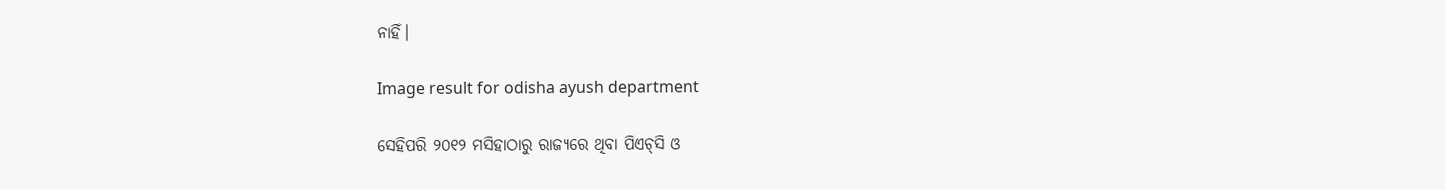ନାହିଁ।

Image result for odisha ayush department

ସେହିପରି ୨୦୧୨ ମସିହାଠାରୁ ରାଜ୍ୟରେ ଥିବା ପିଏଚ୍‌ସି ଓ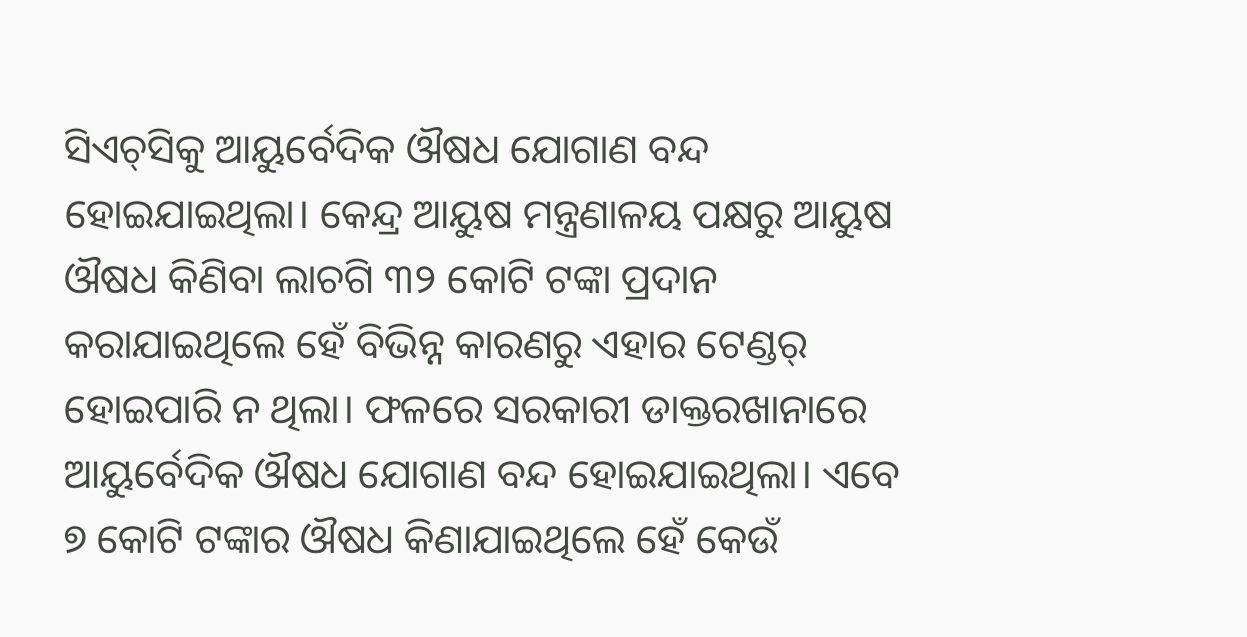ସିଏଚ୍‌ସିକୁ ଆୟୁର୍ବେଦିକ ଔଷଧ ଯୋଗାଣ ବନ୍ଦ ହୋଇଯାଇଥିଲା। କେନ୍ଦ୍ର ଆୟୁଷ ମନ୍ତ୍ରଣାଳୟ ପକ୍ଷରୁ ଆୟୁଷ ଔଷଧ କିଣିବା ଲାଚଗି ୩୨ କୋଟି ଟଙ୍କା ପ୍ରଦାନ କରାଯାଇଥିଲେ ହେଁ ବିଭିନ୍ନ କାରଣରୁ ଏହାର ଟେଣ୍ଡର୍‌ ହୋଇପାରି ନ ଥିଲା। ଫଳରେ ସରକାରୀ ଡାକ୍ତରଖାନାରେ ଆୟୁର୍ବେଦିକ ଔଷଧ ଯୋଗାଣ ବନ୍ଦ ହୋଇଯାଇଥିଲା। ଏବେ ୭ କୋଟି ଟଙ୍କାର ଔଷଧ କିଣାଯାଇଥିଲେ ହେଁ କେଉଁ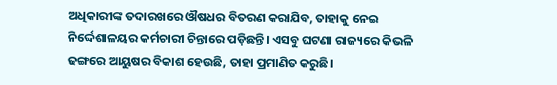ଅଧିକାରୀଙ୍କ ତଦାରଖରେ ଔଷଧର ବିତରଣ କରାଯିବ, ତାହାକୁ ନେଇ ନିର୍ଦ୍ଦେଶାଳୟର କର୍ମଚାରୀ ଚିନ୍ତାରେ ପଡ଼ିଛନ୍ତି। ଏସବୁ ଘଟଣା ରାଜ୍ୟରେ କିଭଳି ଢଙ୍ଗରେ ଆୟୁଷର ବିକାଶ ହେଉଛି, ତାହା ପ୍ରମାଣିତ କରୁଛି।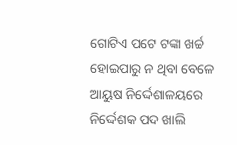ଗୋଟିଏ ପଟେ ଟଙ୍କା ଖର୍ଚ୍ଚ ହୋଇପାରୁ ନ ଥିବା ବେଳେ ଆୟୁଷ ନିର୍ଦ୍ଦେଶାଳୟରେ ନିର୍ଦ୍ଦେଶକ ପଦ ଖାଲି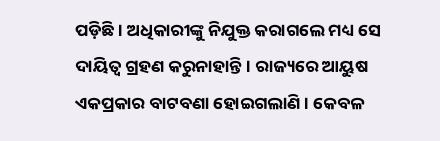ପଡ଼ିଛି। ଅଧିକାରୀଙ୍କୁ ନିଯୁକ୍ତ କରାଗଲେ ମଧ୍ୟ ସେ ଦାୟିତ୍ବ ଗ୍ରହଣ କରୁନାହାନ୍ତି। ରାଜ୍ୟରେ ଆୟୁଷ ଏକପ୍ରକାର ବାଟବଣା ହୋଇଗଲାଣି। କେବଳ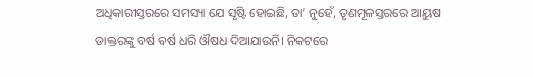ଅଧିକାରୀସ୍ତରରେ ସମସ୍ୟା ଯେ ସୃଷ୍ଟି ହୋଇଛି, ତା’ ନୁହେଁ, ତୃଣମୂଳସ୍ତରରେ ଆୟୁଷ ଡାକ୍ତରଙ୍କୁ ବର୍ଷ ବର୍ଷ ଧରି ଔଷଧ ଦିଆଯାଉନି। ନିକଟରେ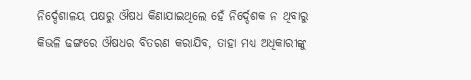ନିର୍ଦ୍ଦେଶାଳୟ ପକ୍ଷରୁ ଔଷଧ କିଣାଯାଇଥିଲେ ହେଁ ନିର୍ଦ୍ଦେଶକ ନ ଥିବାରୁ କିଭଳି ଢଙ୍ଗରେ ଔଷଧର ବିତରଣ କରାଯିବ, ତାହା ମଧ୍ୟ ଅଧିକାରୀଙ୍କୁ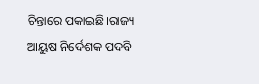ଚିନ୍ତାରେ ପକାଇଛି।ରାଜ୍ୟ ଆୟୁଷ ନିର୍ଦେଶକ ପଦବି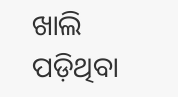ଖାଲି ପଡ଼ିଥିବା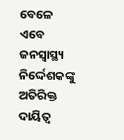ବେଳେ ଏବେ ଜନସ୍ବାସ୍ଥ୍ୟ ନିର୍ଦ୍ଦେଶକଙ୍କୁ ଅତିରିକ୍ତ ଦାୟିତ୍ବ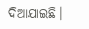ଦିଆଯାଇଛି।